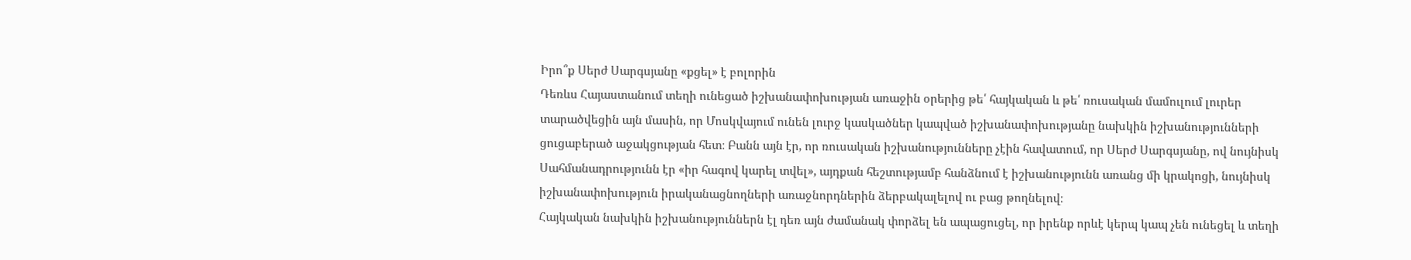Իրո՞ք Սերժ Սարգսյանը «քցել» է բոլորին
Դեռևս Հայաստանում տեղի ունեցած իշխանափոխության առաջին օրերից թե՛ հայկական և թե՛ ռուսական մամուլում լուրեր տարածվեցին այն մասին, որ Մոսկվայում ունեն լուրջ կասկածներ կապված իշխանափոխությանը նախկին իշխանությունների ցուցաբերած աջակցության հետ։ Բանն այն էր, որ ռուսական իշխանությունները չէին հավատում, որ Սերժ Սարգսյանը, ով նույնիսկ Սահմանադրությունն էր «իր հագով կարել տվել», այդքան հեշտությամբ հանձնում է իշխանությունն առանց մի կրակոցի, նույնիսկ իշխանափոխություն իրականացնողների առաջնորդներին ձերբակալելով ու բաց թողնելով։
Հայկական նախկին իշխանություններն էլ դեռ այն ժամանակ փորձել են ապացուցել, որ իրենք որևէ կերպ կապ չեն ունեցել և տեղի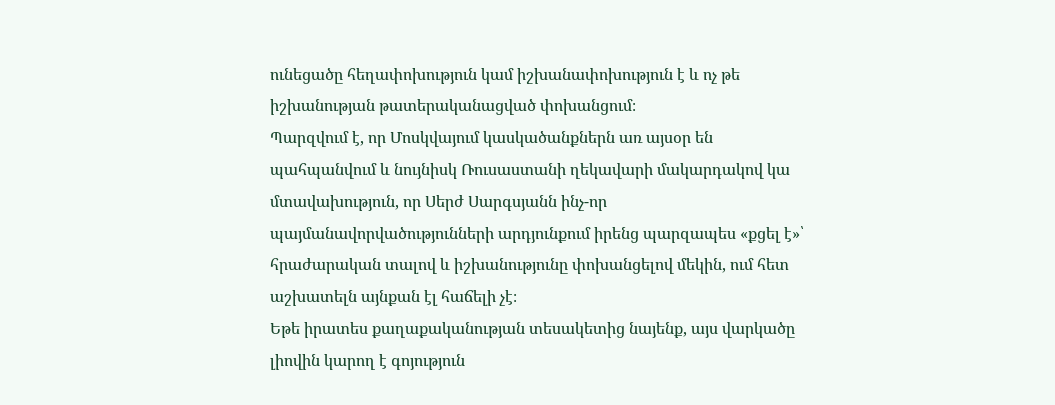ունեցածը հեղափոխություն կամ իշխանափոխություն է և ոչ թե իշխանության թատերականացված փոխանցում։
Պարզվում է, որ Մոսկվայում կասկածանքներն առ այսօր են պահպանվում և նույնիսկ Ռուսաստանի ղեկավարի մակարդակով կա մտավախություն, որ Սերժ Սարգսյանն ինչ-որ պայմանավորվածությունների արդյունքում իրենց պարզապես «քցել է»՝ հրաժարական տալով և իշխանությունը փոխանցելով մեկին, ում հետ աշխատելն այնքան էլ հաճելի չէ։
Եթե իրատես քաղաքականության տեսակետից նայենք, այս վարկածը լիովին կարող է գոյություն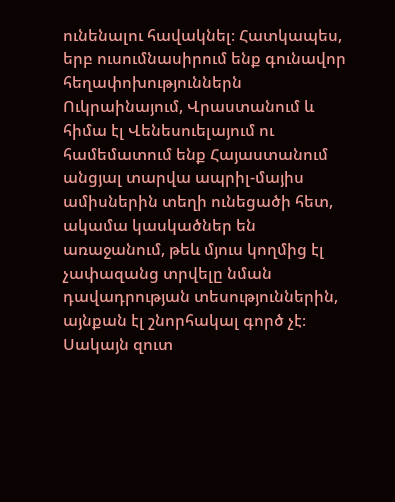ունենալու հավակնել։ Հատկապես, երբ ուսումնասիրում ենք գունավոր հեղափոխություններն Ուկրաինայում, Վրաստանում և հիմա էլ Վենեսուելայում ու համեմատում ենք Հայաստանում անցյալ տարվա ապրիլ-մայիս ամիսներին տեղի ունեցածի հետ, ակամա կասկածներ են առաջանում, թեև մյուս կողմից էլ չափազանց տրվելը նման դավադրության տեսություններին, այնքան էլ շնորհակալ գործ չէ։ Սակայն զուտ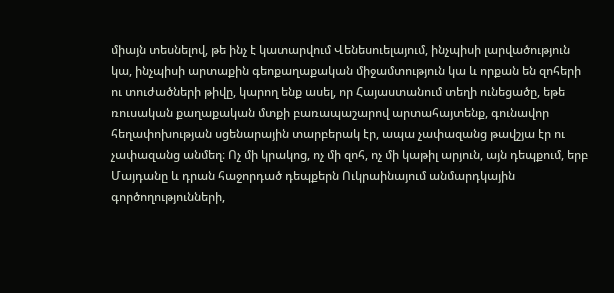միայն տեսնելով, թե ինչ է կատարվում Վենեսուելայում, ինչպիսի լարվածություն կա, ինչպիսի արտաքին գեոքաղաքական միջամտություն կա և որքան են զոհերի ու տուժածների թիվը, կարող ենք ասել, որ Հայաստանում տեղի ունեցածը, եթե ռուսական քաղաքական մտքի բառապաշարով արտահայտենք, գունավոր հեղափոխության սցենարային տարբերակ էր, ապա չափազանց թավշյա էր ու չափազանց անմեղ։ Ոչ մի կրակոց, ոչ մի զոհ, ոչ մի կաթիլ արյուն, այն դեպքում, երբ Մայդանը և դրան հաջորդած դեպքերն Ուկրաինայում անմարդկային գործողությունների,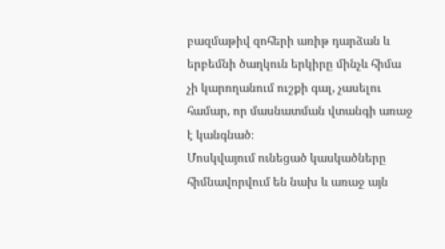բազմաթիվ զոհերի առիթ դարձան և երբեմնի ծաղկուն երկիրը մինչև հիմա չի կարողանում ուշքի գալ, չասելու համար, որ մասնատման վտանգի առաջ է կանգնած։
Մոսկվայում ունեցած կասկածները հիմնավորվում են նախ և առաջ այն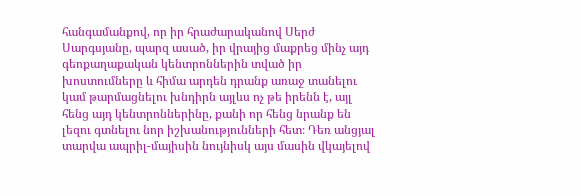հանգամանքով, որ իր հրաժարականով Սերժ Սարգսյանը, պարզ ասած, իր վրայից մաքրեց մինչ այդ գեոքաղաքական կենտրոններին տված իր խոստումները և հիմա արդեն դրանք առաջ տանելու կամ թարմացնելու խնդիրն այլևս ոչ թե իրենն է, այլ հենց այդ կենտրոններինը, քանի որ հենց նրանք են լեզու գտնելու նոր իշխանությունների հետ։ Դեռ անցյալ տարվա ապրիլ-մայիսին նույնիսկ այս մասին վկայելով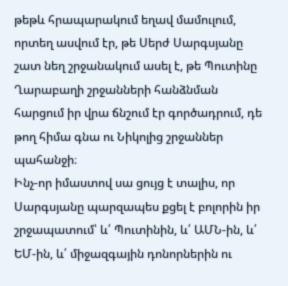թեթև հրապարակում եղավ մամուլում, որտեղ ասվում էր, թե Սերժ Սարգսյանը շատ նեղ շրջանակում ասել է, թե Պուտինը Ղարաբաղի շրջանների հանձնման հարցում իր վրա ճնշում էր գործադրում, դե թող հիմա գնա ու Նիկոլից շրջաններ պահանջի։
Ինչ-որ իմաստով սա ցույց է տալիս, որ Սարգսյանը պարզապես քցել է բոլորին իր շրջապատում՝ և՛ Պուտինին, և՛ ԱՄՆ-ին, և՛ ԵՄ-ին, և՛ միջազգային դոնորներին ու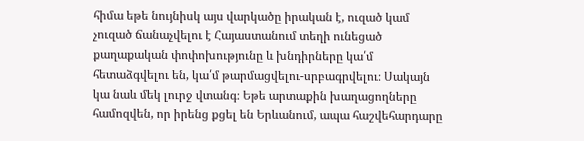հիմա եթե նույնիսկ այս վարկածը իրական է, ուզած կամ չուզած ճանաչվելու է Հայաստանում տեղի ունեցած քաղաքական փոփոխությունը և խնդիրները կա՛մ հետաձգվելու են, կա՛մ թարմացվելու-սրբագրվելու։ Սակայն կա նաև մեկ լուրջ վտանգ։ Եթե արտաքին խաղացողները համոզվեն, որ իրենց քցել են Երևանում, ապա հաշվեհարդարը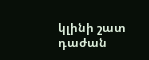կլինի շատ դաժան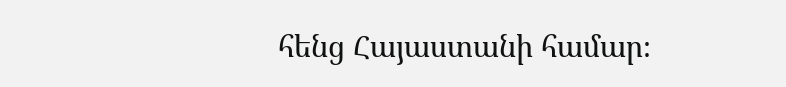հենց Հայաստանի համար։